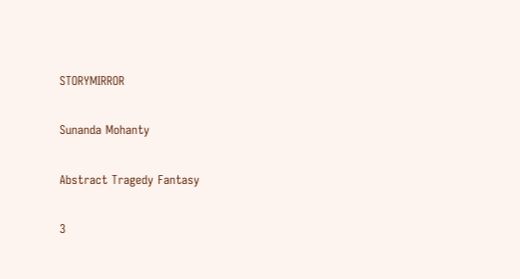STORYMIRROR

Sunanda Mohanty

Abstract Tragedy Fantasy

3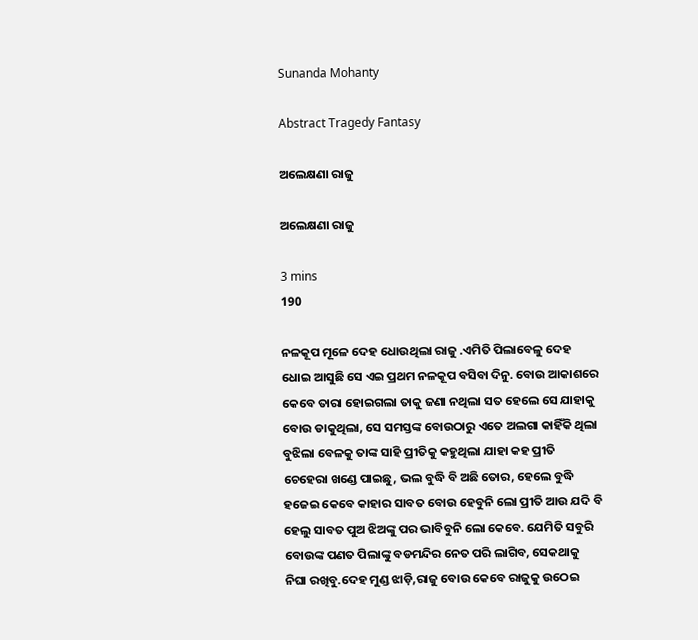Sunanda Mohanty

Abstract Tragedy Fantasy

ଅଲେକ୍ଷଣା ରାଜୁ

ଅଲେକ୍ଷଣା ରାଜୁ

3 mins
190

ନଳକୂପ ମୂଳେ ଦେହ ଧୋଉଥିଲା ରାଜୁ .ଏମିତି ପିଲାବେଳୁ ଦେହ ଧୋଇ ଆସୁଛି ସେ ଏଇ ପ୍ରଥମ ନଳକୂପ ବସିବା ଦିନୁ. ବୋଉ ଆକାଶରେ କେବେ ତାରା ହୋଇଗଲା ତାକୁ ଜଣା ନଥିଲା ସତ ହେଲେ ସେ ଯାହାକୁ ବୋଉ ଡାକୁଥିଲା, ସେ ସମସ୍ତଙ୍କ ବୋଉଠାରୁ ଏତେ ଅଲଗା କାହିଁକି ଥିଲା ବୁଝିଲା ବେଳକୁ ତାଙ୍କ ସାହି ପ୍ରୀତିକୁ କହୁଥିଲା ଯାହା କହ ପ୍ରୀତି ଚେହେରା ଖଣ୍ଡେ ପାଇଛୁ, ଭଲ ବୁଦ୍ଧି ବି ଅଛି ତୋର, ହେଲେ ବୁଦ୍ଧି ହଜେଇ କେବେ କାହାର ସାବତ ବୋଉ ହେବୁନି ଲୋ ପ୍ରୀତି ଆଉ ଯଦି ବି ହେଲୁ ସାବତ ପୁଅ ଝିଅଙ୍କୁ ପର ଭାବିବୁନି ଲୋ କେବେ. ଯେମିତି ସବୁରି ବୋଉଙ୍କ ପଣତ ପିଲାଙ୍କୁ ବଡମନ୍ଦିର ନେତ ପରି ଲାଗିବ, ସେକଥାକୁ ନିଘା ରଖିବୁ.ଦେହ ମୁଣ୍ଡ ଝାଡ଼ି,ରାଜୁ ବୋଉ କେବେ ରାଜୁକୁ ଉଠେଇ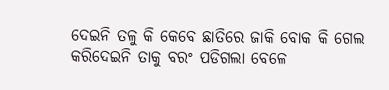ଦେଇନି ତଳୁ କି କେବେ ଛାତିରେ ଜାକି ବୋକ କି ଗେଲ କରିଦେଇନି ତାକୁ ବରଂ ପଡିଗଲା ବେଳେ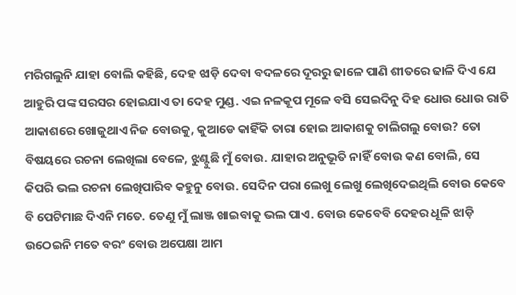ମରିଗଲୁନି ଯାହା ବୋଲି କହିଛି, ଦେହ ଝାଡ଼ି ଦେବା ବଦଳରେ ଦୂରରୁ ଢାଳେ ପାଣି ଶୀତରେ ଢାଳି ଦିଏ ଯେ ଆହୁରି ପଙ୍କ ସରସର ହୋଇଯାଏ ତା ଦେହ ମୁଣ୍ଡ. ଏଇ ନଳକୂପ ମୂଳେ ବସି ସେଇଦିନୁ ଦିହ ଧୋଉ ଧୋଉ ରାତି ଆକାଶରେ ଖୋଜୁଥାଏ ନିଜ ବୋଉକୁ, କୁଆଡେ କାହିଁକି ତାରା ହୋଇ ଆକାଶକୁ ଚାଲିଗଲୁ ବୋଉ? ତୋ ବିଷୟରେ ରଚନା ଲେଖିଲା ବେଳେ, ଝୁଣ୍ଟୁଛି ମୁଁ ବୋଉ. ଯାହାର ଅନୁଭୂତି ନାହିଁ ବୋଉ କଣ ବୋଲି, ସେ କିପରି ଭଲ ରଚନା ଲେଖିପାରିବ କହୁନୁ ବୋଉ. ସେଦିନ ପରା ଲେଖୁ ଲେଖୁ ଲେଖିଦେଇଥିଲି ବୋଉ କେବେ ବି ପେଟିମାଛ ଦିଏନି ମତେ. ତେଣୁ ମୁଁ ଲାଞ୍ଜ ଖାଇବାକୁ ଭଲ ପାଏ. ବୋଉ କେବେବି ଦେହର ଧୂଳି ଝାଡ଼ି ଉଠେଇନି ମତେ ବରଂ ବୋଉ ଅପେକ୍ଷା ଆମ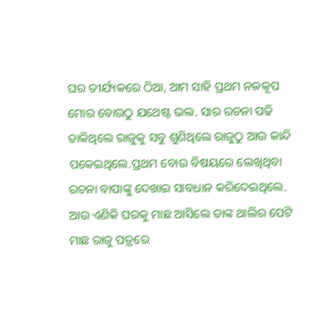ଘର ତୀର୍ଯ୍ୟକରେ ଠିଆ, ଆମ ସାହି ପ୍ରଥମ ନଳକୂପ ମୋର ବୋଉଠୁ ଯଥେଷ୍ଟ ଭଲ. ସାର ରଚନା ପଢି ଡାକିଥିଲେ ରାଜୁକୁ ସବୁ ଶୁଣିଥିଲେ ରାଜୁଠୁ ଆଉ କାନ୍ଦି ପକେଇଥିଲେ.ପ୍ରଥମ ବୋଉ ବିଷୟରେ ଲେଖିଥିବା ରଚନା ବାପାଙ୍କୁ ଦେଖାଇ ସାବଧାନ କରିଦେଇଥିଲେ. ଆଉ ଏଣିକି ଘରକୁ ମାଛ ଆସିଲେ ତାଙ୍କ ଥାଲିର ପେଟି ମାଛ ରାଜୁ ପତ୍ରରେ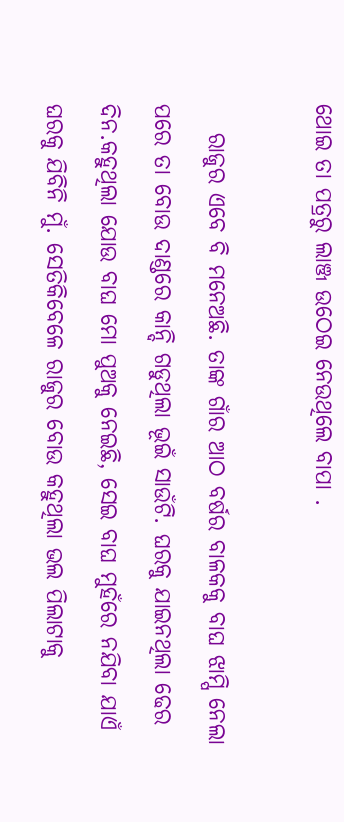ଥୋଇ ତା ପତ୍ରରୁ ଲାଞ୍ଜ ଉଠେଇ ନେଉଥିଲେ ବାପା .

   ରାଜୁର ଏବେ ବି ମନେଅଛି. ତାଙ୍କ ଗାଁର ଆଠ ବର୍ଷର ବାଳକକୁ ବାଘ ଝାମ୍ପି ନେଲା ପରେ ତା ବୋଉ ଦାଣ୍ଡରେ କାନ୍ଦି ଗଡୁଥିଲା ଭୂଇଁ ସାଉଁଟି. ଘରକୁ ଯାଇନଥିଲା ଢେର ଦିନ.କହୁଥିଲା ଯୋଉ ବାଘ ମୋ ପୁଅକୁ ନେଇଛି, ସେଇ ବାଘ ମୁହଁରେ ନଯିବା ଯାଏଁ ଘରକୁ ଯିବିନି ମୁଁ. ସେତିକିବେଳେ ରାଜୁର ବୋଉ କହୁଥିଲା ଭଲ ପିଲାଟାକୁ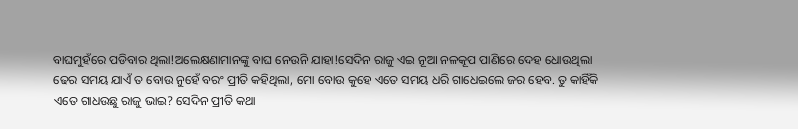ବାଘମୁହଁରେ ପଡିବାର ଥିଲା!ଅଲେକ୍ଷଣାମାନଙ୍କୁ ବାଘ ନେଉନି ଯାହା!ସେଦିନ ରାଜୁ ଏଇ ନୂଆ ନଳକୂପ ପାଣିରେ ଦେହ ଧୋଉଥିଲା ଢେର ସମୟ ଯାଏଁ ତ ବୋଉ ନୁହେଁ ବରଂ ପ୍ରୀତି କହିଥିଲା, ମୋ ବୋଉ କୁହେ ଏତେ ସମୟ ଧରି ଗାଧେଇଲେ ଜର ହେବ. ତୁ କାହିଁକି ଏତେ ଗାଧଉଛୁ ରାଜୁ ଭାଇ? ସେଦିନ ପ୍ରୀତି କଥା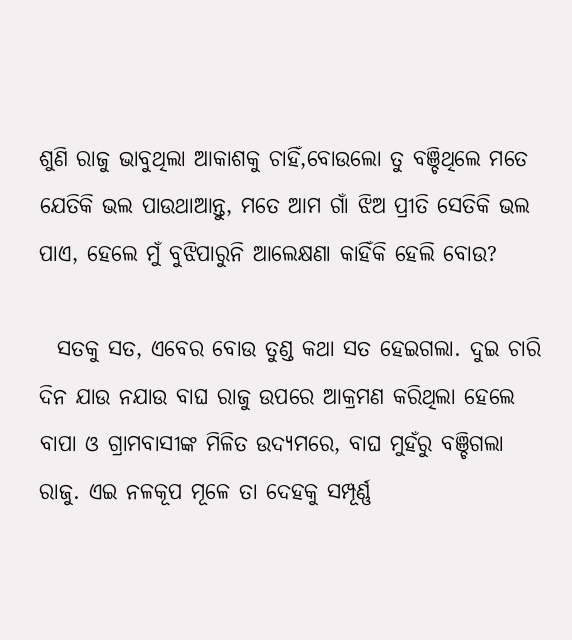ଶୁଣି ରାଜୁ ଭାବୁଥିଲା ଆକାଶକୁ ଚାହିଁ,ବୋଉଲୋ ତୁ ବଞ୍ଚିଥିଲେ ମତେ ଯେତିକି ଭଲ ପାଉଥାଆନ୍ତୁ, ମତେ ଆମ ଗାଁ ଝିଅ ପ୍ରୀତି ସେତିକି ଭଲ ପାଏ, ହେଲେ ମୁଁ ବୁଝିପାରୁନି ଆଲେକ୍ଷଣା କାହିଁକି ହେଲି ବୋଉ?

  ସତକୁ ସତ, ଏବେର ବୋଉ ତୁଣ୍ଡ କଥା ସତ ହେଇଗଲା. ଦୁଇ ଚାରି ଦିନ ଯାଉ ନଯାଉ ବାଘ ରାଜୁ ଉପରେ ଆକ୍ରମଣ କରିଥିଲା ହେଲେ ବାପା ଓ ଗ୍ରାମବାସୀଙ୍କ ମିଳିତ ଉଦ୍ୟମରେ, ବାଘ ମୁହଁରୁ ବଞ୍ଚିଗଲା ରାଜୁ. ଏଇ ନଳକୂପ ମୂଳେ ତା ଦେହକୁ ସମ୍ପୂର୍ଣ୍ଣ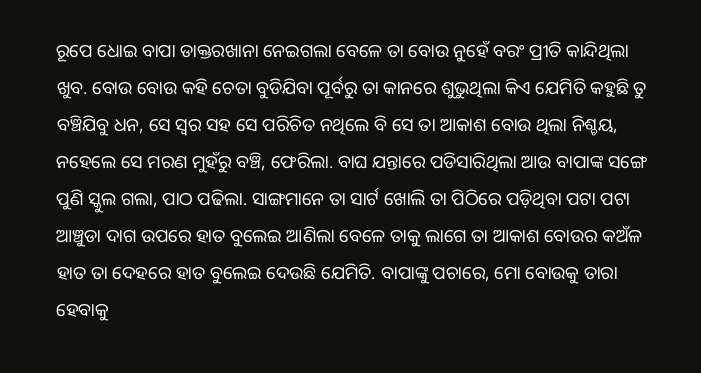ରୂପେ ଧୋଇ ବାପା ଡାକ୍ତରଖାନା ନେଇଗଲା ବେଳେ ତା ବୋଉ ନୁହେଁ ବରଂ ପ୍ରୀତି କାନ୍ଦିଥିଲା ଖୁବ. ବୋଉ ବୋଉ କହି ଚେତା ବୁଡିଯିବା ପୂର୍ବରୁ ତା କାନରେ ଶୁଭୁଥିଲା କିଏ ଯେମିତି କହୁଛି ତୁ ବଞ୍ଚିଯିବୁ ଧନ, ସେ ସ୍ୱର ସହ ସେ ପରିଚିତ ନଥିଲେ ବି ସେ ତା ଆକାଶ ବୋଉ ଥିଲା ନିଶ୍ଚୟ, ନହେଲେ ସେ ମରଣ ମୁହଁରୁ ବଞ୍ଚି, ଫେରିଲା. ବାଘ ଯନ୍ତାରେ ପଡିସାରିଥିଲା ଆଉ ବାପାଙ୍କ ସଙ୍ଗେ ପୁଣି ସ୍କୁଲ ଗଲା, ପାଠ ପଢିଲା. ସାଙ୍ଗମାନେ ତା ସାର୍ଟ ଖୋଲି ତା ପିଠିରେ ପଡ଼ିଥିବା ପଟା ପଟା ଆଞ୍ଚୁଡା ଦାଗ ଉପରେ ହାତ ବୁଲେଇ ଆଣିଲା ବେଳେ ତାକୁ ଲାଗେ ତା ଆକାଶ ବୋଉର କଅଁଳ ହାତ ତା ଦେହରେ ହାତ ବୁଲେଇ ଦେଉଛି ଯେମିତି. ବାପାଙ୍କୁ ପଚାରେ, ମୋ ବୋଉକୁ ତାରା ହେବାକୁ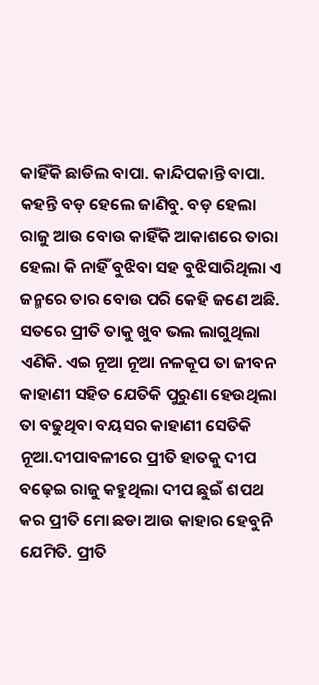କାହିଁକି ଛାଡିଲ ବାପା. କାନ୍ଦିପକାନ୍ତି ବାପା. କହନ୍ତି ବଡ଼ ହେଲେ ଜାଣିବୁ. ବଡ଼ ହେଲା ରାଜୁ ଆଉ ବୋଉ କାହିଁକି ଆକାଶରେ ତାରା ହେଲା କି ନାହିଁ ବୁଝିବା ସହ ବୁଝିସାରିଥିଲା ଏ ଜନ୍ମରେ ତାର ବୋଉ ପରି କେହି ଜଣେ ଅଛି. ସତରେ ପ୍ରୀତି ତାକୁ ଖୁବ ଭଲ ଲାଗୁଥିଲା ଏଣିକି. ଏଇ ନୂଆ ନୂଆ ନଳକୂପ ତା ଜୀବନ କାହାଣୀ ସହିତ ଯେତିକି ପୁରୁଣା ହେଉଥିଲା ତା ବଢୁଥିବା ବୟସର କାହାଣୀ ସେତିକି ନୂଆ.ଦୀପାବଳୀରେ ପ୍ରୀତି ହାତକୁ ଦୀପ ବଢ଼େଇ ରାଜୁ କହୁଥିଲା ଦୀପ ଛୁଇଁ ଶପଥ କର ପ୍ରୀତି ମୋ ଛଡା ଆଉ କାହାର ହେବୁନି ଯେମିତି. ପ୍ରୀତି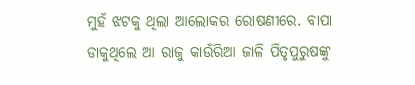ମୁହଁ ଝଟକୁ ଥିଲା ଆଲୋକର ରୋଷଣୀରେ. ବାପା ଡାକୁଥିଲେ ଆ ରାଜୁ କାଉଁରିଆ ଜାଳି ପିତୃପୁରୁଷଙ୍କୁ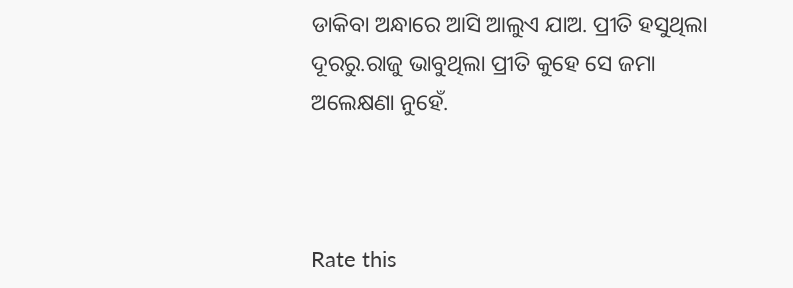ଡାକିବା ଅନ୍ଧାରେ ଆସି ଆଲୁଏ ଯାଅ. ପ୍ରୀତି ହସୁଥିଲା ଦୂରରୁ.ରାଜୁ ଭାବୁଥିଲା ପ୍ରୀତି କୁହେ ସେ ଜମା ଅଲେକ୍ଷଣା ନୁହେଁ.



Rate this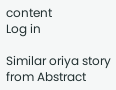content
Log in

Similar oriya story from Abstract